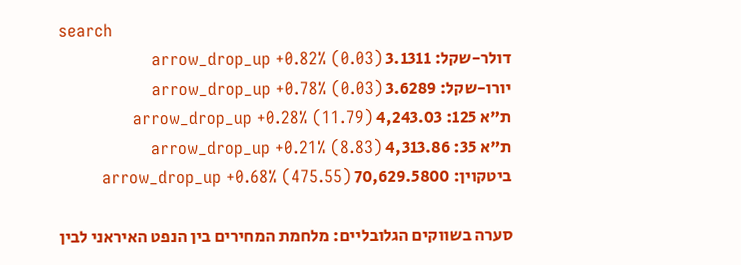search
דולר-שקל: 3.1311 arrow_drop_up +0.82% (0.03)
יורו-שקל: 3.6289 arrow_drop_up +0.78% (0.03)
ת"א 125: 4,243.03 arrow_drop_up +0.28% (11.79)
ת"א 35: 4,313.86 arrow_drop_up +0.21% (8.83)
ביטקוין: 70,629.5800 arrow_drop_up +0.68% (475.55)

סערה בשווקים הגלובליים: מלחמת המחירים בין הנפט האיראני לבין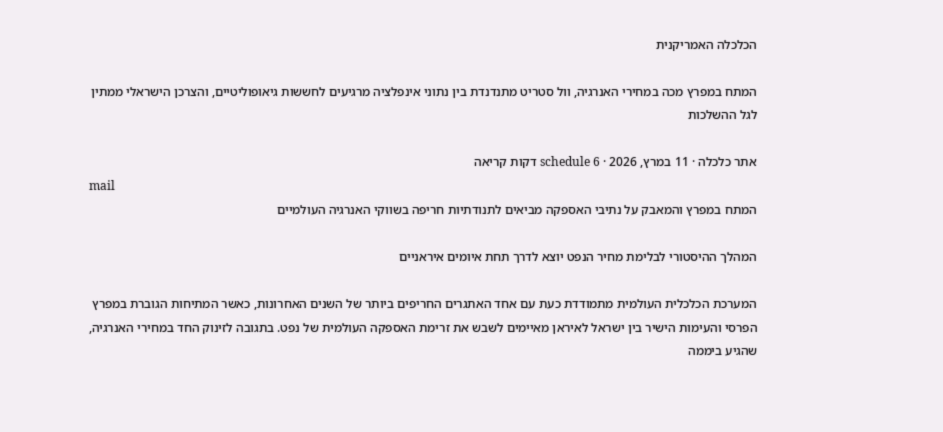הכלכלה האמריקנית

המתח במפרץ מכה במחירי האנרגיה, וול סטריט מתנדנדת בין נתוני אינפלציה מרגיעים לחששות גיאופוליטיים, והצרכן הישראלי ממתין לגל ההשלכות

אתר כלכלה · 11 במרץ, 2026 · schedule 6 דקות קריאה
mail
המתח במפרץ והמאבק על נתיבי האספקה מביאים לתנודתיות חריפה בשווקי האנרגיה העולמיים

המהלך ההיסטורי לבלימת מחיר הנפט יוצא לדרך תחת איומים איראניים

המערכת הכלכלית העולמית מתמודדת כעת עם אחד האתגרים החריפים ביותר של השנים האחרונות, כאשר המתיחות הגוברת במפרץ הפרסי והעימות הישיר בין ישראל לאיראן מאיימים לשבש את זרימת האספקה העולמית של נפט. בתגובה לזינוק החד במחירי האנרגיה, שהגיע ביממה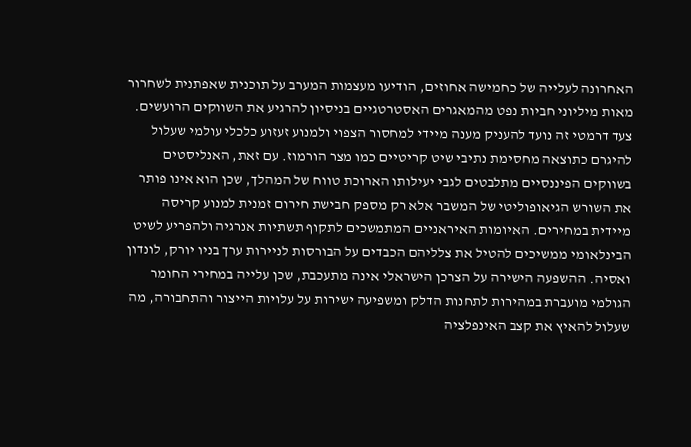האחרונה לעלייה של כחמישה אחוזים, הודיעו מעצמות המערב על תוכנית שאפתנית לשחרור מאות מיליוני חביות נפט מהמאגרים האסטרטגיים בניסיון להרגיע את השווקים הרועשים. צעד דרמטי זה נועד להעניק מענה מיידי למחסור הצפוי ולמנוע זעזוע כלכלי עולמי שעלול להיגרם כתוצאה מחסימת נתיבי שיט קריטיים כמו מצר הורמוז. עם זאת, האנליסטים בשווקים הפיננסיים מתלבטים לגבי יעילותו הארוכת טווח של המהלך, שכן הוא אינו פותר את השורש הגיאופוליטי של המשבר אלא רק מספק חבישת חירום זמנית למנוע קריסה מיידית במחירים. האיומות האיראניים המתמשכים לתקוף תשתיות אנרגיה ולהפריע לשיט הבינלאומי ממשיכים להטיל את צלליהם הכבדים על הבורסות לניירות ערך בניו יורק, לונדון ואסיה. ההשפעה הישירה על הצרכן הישראלי אינה מתעכבת, שכן עלייה במחירי החומר הגולמי מועברת במהירות לתחנות הדלק ומשפיעה ישירות על עלויות הייצור והתחבורה, מה שעלול להאיץ את קצב האינפלציה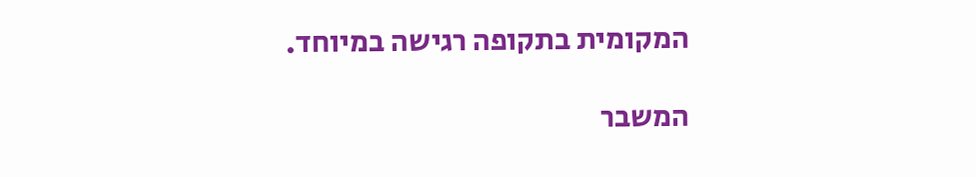המקומית בתקופה רגישה במיוחד.

המשבר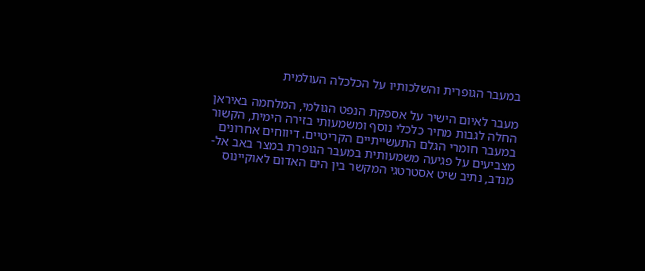במעבר הגופרית והשלכותיו על הכלכלה העולמית

מעבר לאיום הישיר על אספקת הנפט הגולמי, המלחמה באיראן החלה לגבות מחיר כלכלי נוסף ומשמעותי בזירה הימית, הקשור במעבר חומרי הגלם התעשייתיים הקריטיים. דיווחים אחרונים מצביעים על פגיעה משמעותית במעבר הגופרת במצר באב אל-מנדב, נתיב שיט אסטרטגי המקשר בין הים האדום לאוקיינוס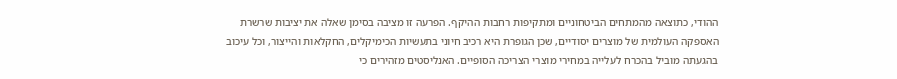ההודי, כתוצאה מהמתחים הביטחוניים ומתקיפות רחבות ההיקף. הפרעה זו מציבה בסימן שאלה את יציבות שרשרת האספקה העולמית של מוצרים יסודיים, שכן הגופרת היא רכיב חיוני בתעשיות הכימיקלים, החקלאות והייצור, וכל עיכוב בהגעתה מוביל בהכרח לעלייה במחירי מוצרי הצריכה הסופיים. האנליסטים מזהירים כי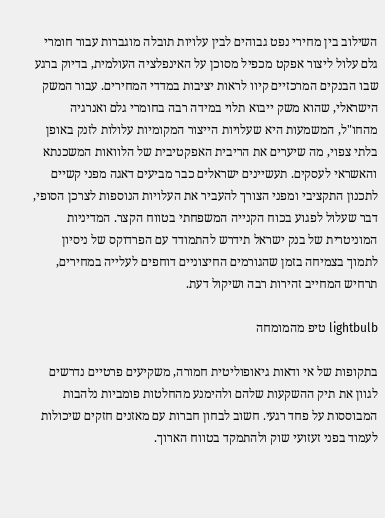השילוב בין מחירי נפט גבוהים לבין עלויות תובלה מוגברות עבור חומרי גלם עלול ליצור אפקט מכפיל מסוכן על האינפלציה העולמית, בדיוק ברגע שבו הבנקים המרכזיים קיוו לראות יציבות במדדי המחירים. עבור המשק הישראלי, שהוא משק ייבוא תלוי במידה רבה בחומרי גלם ואנרגיה מהחו"ל, המשמעות היא שעלויות הייצור המקומיות עלולות לזנק באופן בלתי צפוי, מה שיערים את הריבית האפקטיבית של הלוואות המשכנתא והאשראי לעסקים. תעשיינים ישראלים כבר מביעים דאגה מפני קשיים לתכנון התקציבי ומפני הצורך להעביר את העלויות הנוספות לצרכן הסופי, דבר שעלול לפגוע בכוח הקנייה המשפחתי בטווח הקצר. המדיניות המוניטרית של בנק ישראל תידרש להתמודד עם הפרדוקס של ניסיון לתמוך בצמיחה בזמן שהגורמים החיצוניים דוחפים לעלייה במחירים, תרחיש המחייב זהירות רבה ושיקול דעת.

lightbulb טיפ מהמומחה

בתקופות של אי ודאות גיאופוליטית חמורה, משקיעים פרטיים נדרשים לגוון את תיק ההשקעות שלהם ולהימנע מהחלטות פומביות נלהבות המבוססות על פחד רגעי. חשוב לבחון חברות עם מאזנים חזקים שיכולות לעמוד בפני זעזועי שוק ולהתמקד בטווח הארוך.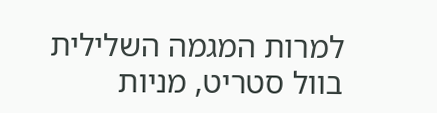למרות המגמה השלילית בוול סטריט, מניות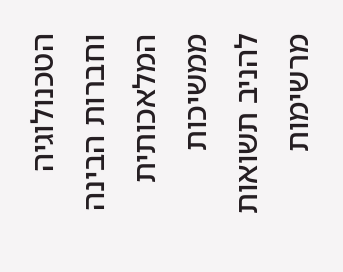הטכנולוגיה וחברות הבינה המלאכותית ממשיכות להניב תשואות מרשימות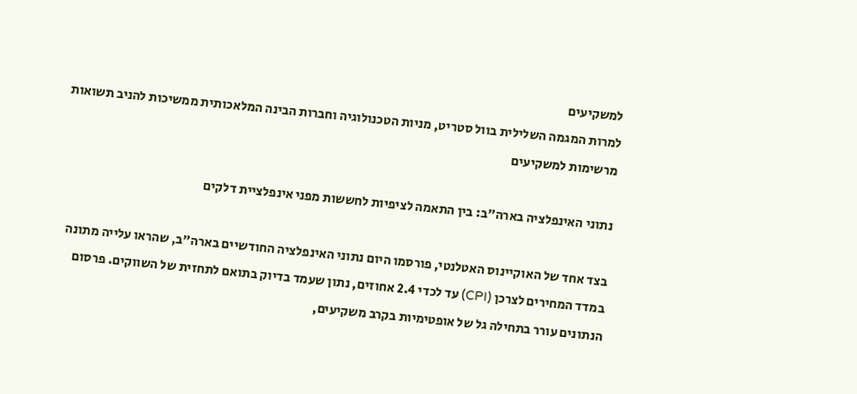למשקיעים
למרות המגמה השלילית בוול סטריט, מניות הטכנולוגיה וחברות הבינה המלאכותית ממשיכות להניב תשואות מרשימות למשקיעים

נתוני האינפלציה בארה"ב: בין התאמה לציפיות לחששות מפני אינפלציית דלקים

בצד אחד של האוקיינוס האטלנטי, פורסמו היום נתוני האינפלציה החודשיים בארה"ב, שהראו עלייה מתונה במדד המחירים לצרכן (CPI) עד לכדי 2.4 אחוזים, נתון שעמד בדיוק בתואם לתחזית של השווקים. פרסום הנתונים עורר בתחילה גל של אופטימיות בקרב משקיעים,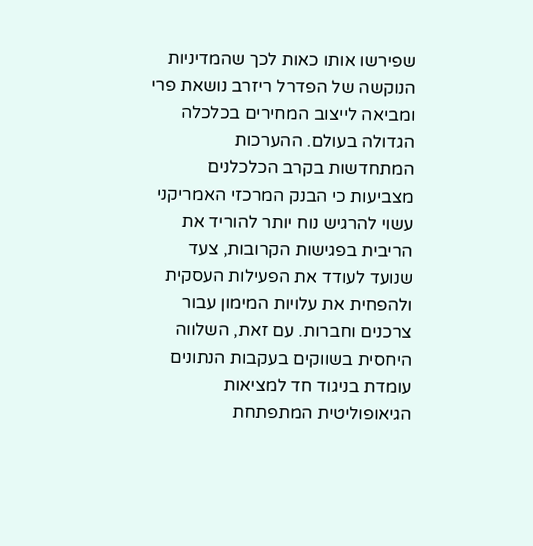שפירשו אותו כאות לכך שהמדיניות הנוקשה של הפדרל ריזרב נושאת פרי ומביאה לייצוב המחירים בכלכלה הגדולה בעולם. ההערכות המתחדשות בקרב הכלכלנים מצביעות כי הבנק המרכזי האמריקני עשוי להרגיש נוח יותר להוריד את הריבית בפגישות הקרובות, צעד שנועד לעודד את הפעילות העסקית ולהפחית את עלויות המימון עבור צרכנים וחברות. עם זאת, השלווה היחסית בשווקים בעקבות הנתונים עומדת בניגוד חד למציאות הגיאופוליטית המתפתחת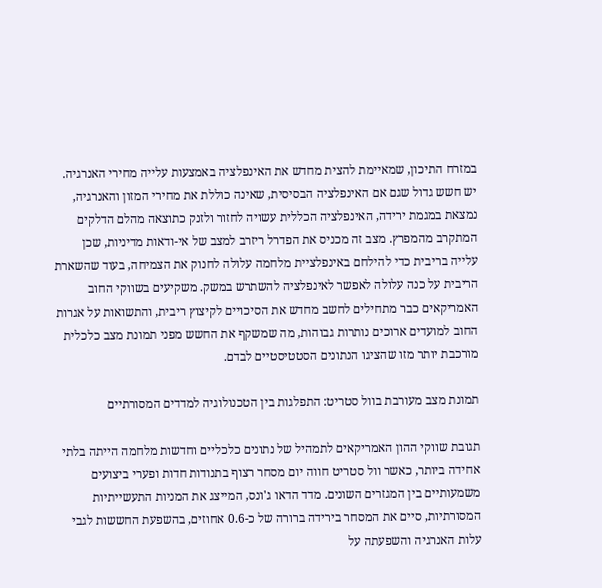במזרח התיכון, שמאיימת להצית מחדש את האינפלציה באמצעות עלייה מחירי האנרגיה. יש חשש גדול שגם אם האינפלציה הבסיסית, שאינה כוללת את מחירי המזון והאנרגיה, נמצאת במגמת ירידה, האינפלציה הכללית עשויה לחזור ולזנק כתוצאה מהלם הדלקים המתקרב מהמפרץ. מצב זה מכניס את הפדרל ריזרב למצב של אי-ודאות מדיניות, שכן עלייה בריבית כדי להילחם באינפלציית מלחמה עלולה לחנוק את הצמיחה, בעוד שהשארת הריבית על כנה עלולה לאפשר לאינפלציה להשתרש במשק. משקיעים בשווקי החוב האמריקאים כבר מתחילים לחשב מחדש את הסיכויים לקיצוץ ריבית, והתשואות על אגרות החוב למועדים ארוכים נותרות גבוהות, מה שמשקף את החשש מפני תמונת מצב כלכלית מורכבת יותר מזו שהציגו הנתונים הסטטיסטיים לבדם.

תמונת מצב מעורבת בוול סטריט: התפלגות בין הטכנולוגיה למדדים המסורתיים

תגובת שווקי ההון האמריקאים לתמהיל של נתונים כלכליים וחדשות מלחמה הייתה בלתי אחידה ביותר, כאשר וול סטריט חווה יום מסחר רצוף בתנודות חדות ופערי ביצועים משמעותיים בין המגזרים השונים. מדד הדאו ג'ונס, המייצג את המניות התעשייתיות המסורתיות, סיים את המסחר בירידה ברורה של כ-0.6 אחוזים, בהשפעת החששות לגבי עלות האנרגיה והשפעתה על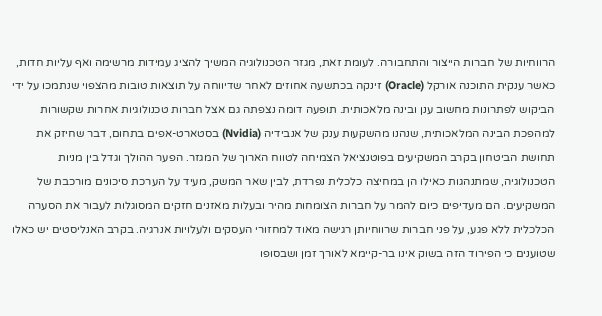הרווחיות של חברות הייצור והתחבורה. לעומת זאת, מגזר הטכנולוגיה המשיך להציג עמידות מרשימה ואף עליות חדות, כאשר ענקית התוכנה אורקל (Oracle) זינקה בכתשעה אחוזים לאחר שדיווחה על תוצאות טובות מהצפוי שנתמכו על ידי הביקוש לפתרונות מחשוב ענן ובינה מלאכותית. תופעה דומה נצפתה גם אצל חברות טכנולוגיות אחרות שקשורות למהפכת הבינה המלאכותית, שנהנו מהשקעות ענק של אנבידיה (Nvidia) בסטארט-אפים בתחום, דבר שחיזק את תחושת הביטחון בקרב המשקיעים בפוטנציאל הצמיחה לטווח הארוך של המגזר. הפער ההולך וגדל בין מניות הטכנולוגיה, שמתנהגות כאילו הן במחיצה כלכלית נפרדת, לבין שאר המשק, מעיד על הערכת סיכונים מורכבת של המשקיעים. הם מעדיפים כיום להמר על חברות הצומחות מהיר ובעלות מאזנים חזקים המסוגלות לעבור את הסערה הכלכלית ללא פגע, על פני חברות שרווחיותן רגישה מאוד למחזורי העסקים ולעלויות אנרגיה. בקרב האנליסטים יש כאלו שטוענים כי הפירוד הזה בשוק אינו בר-קיימא לאורך זמן ושבסופו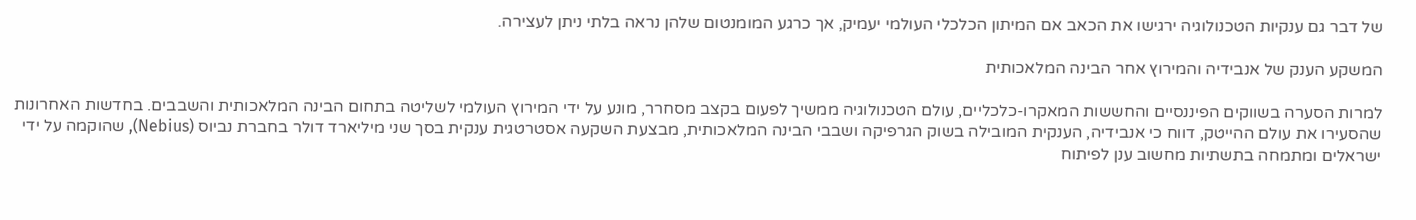של דבר גם ענקיות הטכנולוגיה ירגישו את הכאב אם המיתון הכלכלי העולמי יעמיק, אך כרגע המומנטום שלהן נראה בלתי ניתן לעצירה.

המשקע הענק של אנבידיה והמירוץ אחר הבינה המלאכותית

למרות הסערה בשווקים הפיננסיים והחששות המאקרו-כלכליים, עולם הטכנולוגיה ממשיך לפעום בקצב מסחרר, מונע על ידי המירוץ העולמי לשליטה בתחום הבינה המלאכותית והשבבים. בחדשות האחרונות שהסעירו את עולם ההייטק, דווח כי אנבידיה, הענקית המובילה בשוק הגרפיקה ושבבי הבינה המלאכותית, מבצעת השקעה אסטרטגית ענקית בסך שני מיליארד דולר בחברת נביוס (Nebius), שהוקמה על ידי ישראלים ומתמחה בתשתיות מחשוב ענן לפיתוח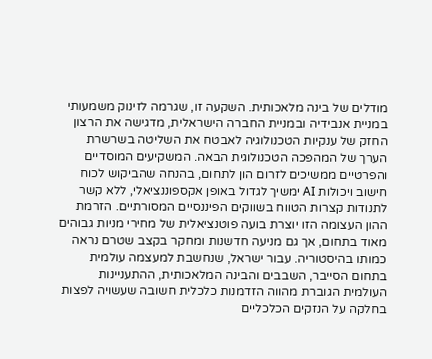מודלים של בינה מלאכותית. השקעה זו, שגרמה לזינוק משמעותי במניית אנבידיה ובמניית החברה הישראלית, מדגישה את הרצון החזק של ענקיות הטכנולוגיה לאבטח את השליטה בשרשרת הערך של המהפכה הטכנולוגית הבאה. המשקיעים המוסדיים והפרטיים ממשיכים לזרום הון לתחום, בהנחה שהביקוש לכוח חישוב ויכולות AI ימשיך לגדול באופן אקספוננציאלי, ללא קשר לתנודות קצרות הטווח בשווקים הפיננסיים המסורתיים. הזרמת ההון העצומה הזו יוצרת בועה פוטנציאלית של מחירי מניות גבוהים מאוד בתחום, אך גם מניעה חדשנות ומחקר בקצב שטרם נראה כמותו בהיסטוריה. עבור ישראל, שנחשבת למעצמה עולמית בתחום הסייבר, השבבים והבינה המלאכותית, ההתעניינות העולמית הגוברת מהווה הזדמנות כלכלית חשובה שעשויה לפצות בחלקה על הנזקים הכלכליים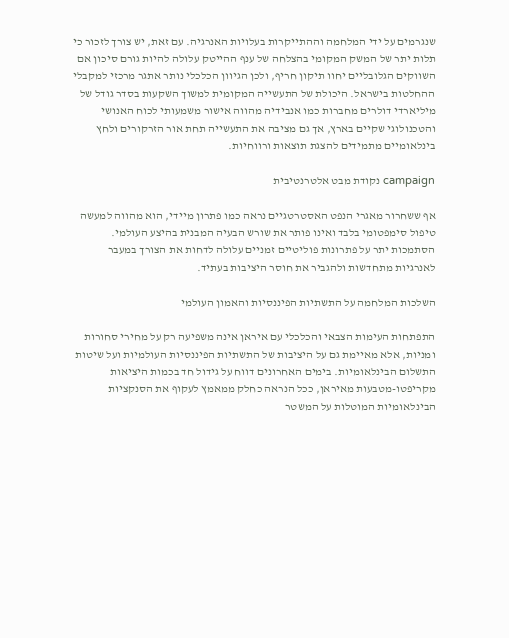שנגרמים על ידי המלחמה וההתייקרות בעלויות האנרגיה. עם זאת, יש צורך לזכור כי תלות יתר של המשק המקומי בהצלחה של ענף ההייטק עלולה להיות גורם סיכון אם השווקים הגלובליים יחוו תיקון חריף, ולכן הגיוון הכלכלי נותר אתגר מרכזי למקבלי ההחלטות בישראל. היכולת של התעשייה המקומית למשוך השקעות בסדר גודל של מיליארדי דולרים מחברות כמו אנבידיה מהווה אישור משמעותי לכוח האנושי והטכנולוגי שקיים בארץ, אך גם מציבה את התעשייה תחת אור הזרקורים ולחץ בינלאומיים מתמידים להצגת תוצאות ורווחיות.

campaign נקודת מבט אלטרנטיבית

אף ששחרור מאגרי הנפט האסטרטגיים נראה כמו פתרון מיידי, הוא מהווה למעשה טיפול סימפטומי בלבד ואינו פותר את שורש הבעיה המבנית בהיצע העולמי. הסתמכות יתר על פתרונות פוליטיים זמניים עלולה לדחות את הצורך במעבר לאנרגיות מתחדשות ולהגביר את חוסר היציבות בעתיד.

השלכות המלחמה על התשתיות הפיננסיות והאמון העולמי

התפתחות העימות הצבאי והכלכלי עם איראן אינה משפיעה רק על מחירי סחורות ומניות, אלא מאיימת גם על היציבות של התשתיות הפיננסיות העולמיות ועל שיטות התשלום הבינלאומיות. בימים האחרונים דווח על גידול חד בכמות היציאות מקריפטו-מטבעות מאיראן, ככל הנראה כחלק ממאמץ לעקוף את הסנקציות הבינלאומיות המוטלות על המשטר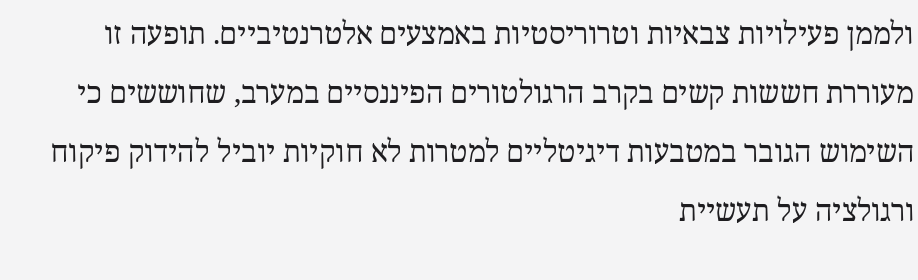ולממן פעילויות צבאיות וטרוריסטיות באמצעים אלטרנטיביים. תופעה זו מעוררת חששות קשים בקרב הרגולטורים הפיננסיים במערב, שחוששים כי השימוש הגובר במטבעות דיגיטליים למטרות לא חוקיות יוביל להידוק פיקוח ורגולציה על תעשיית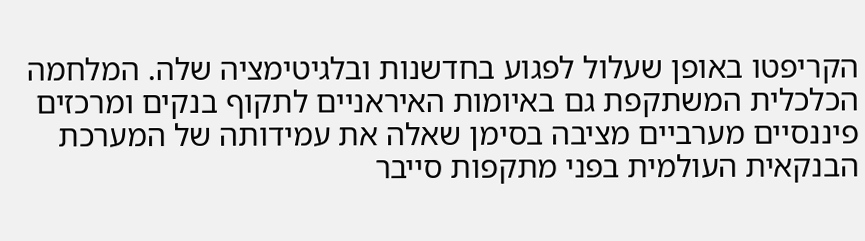הקריפטו באופן שעלול לפגוע בחדשנות ובלגיטימציה שלה. המלחמה הכלכלית המשתקפת גם באיומות האיראניים לתקוף בנקים ומרכזים פיננסיים מערביים מציבה בסימן שאלה את עמידותה של המערכת הבנקאית העולמית בפני מתקפות סייבר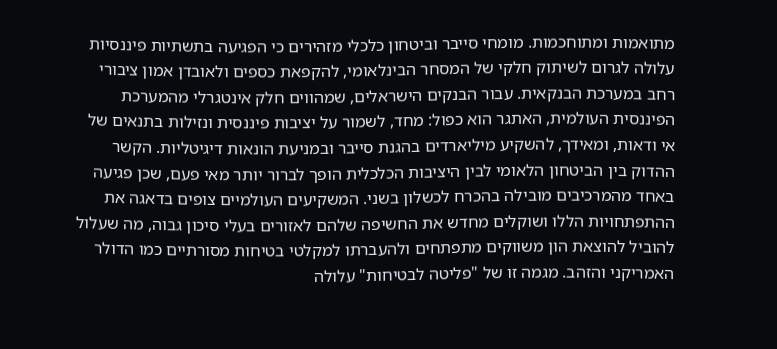מתואמות ומתוחכמות. מומחי סייבר וביטחון כלכלי מזהירים כי הפגיעה בתשתיות פיננסיות עלולה לגרום לשיתוק חלקי של המסחר הבינלאומי, להקפאת כספים ולאובדן אמון ציבורי רחב במערכת הבנקאית. עבור הבנקים הישראלים, שמהווים חלק אינטגרלי מהמערכת הפיננסית העולמית, האתגר הוא כפול: מחד, לשמור על יציבות פיננסית ונזילות בתנאים של אי ודאות, ומאידך, להשקיע מיליארדים בהגנת סייבר ובמניעת הונאות דיגיטליות. הקשר ההדוק בין הביטחון הלאומי לבין היציבות הכלכלית הופך לברור יותר מאי פעם, שכן פגיעה באחד מהמרכיבים מובילה בהכרח לכשלון בשני. המשקיעים העולמיים צופים בדאגה את ההתפתחויות הללו ושוקלים מחדש את החשיפה שלהם לאזורים בעלי סיכון גבוה, מה שעלול להוביל להוצאת הון משווקים מתפתחים ולהעברתו למקלטי בטיחות מסורתיים כמו הדולר האמריקני והזהב. מגמה זו של "פליטה לבטיחות" עלולה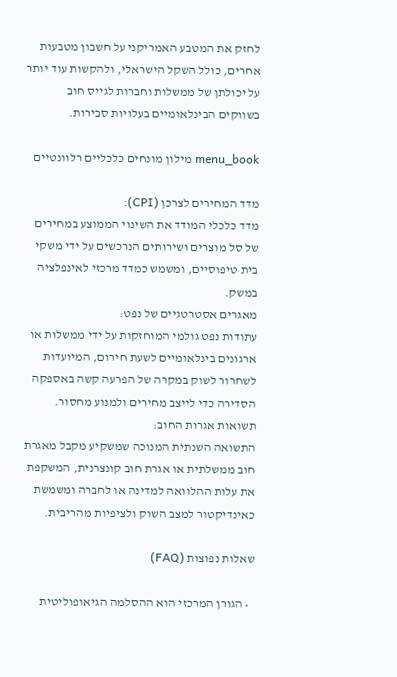לחזק את המטבע האמריקני על חשבון מטבעות אחרים, כולל השקל הישראלי, ולהקשות עוד יותר על יכולתן של ממשלות וחברות לגייס חוב בשווקים הבינלאומיים בעלויות סבירות.

menu_book מילון מונחים כלכליים רלוונטיים

מדד המחירים לצרכן (CPI):
מדד כלכלי המודד את השינוי הממוצע במחירים של סל מוצרים ושירותים הנרכשים על ידי משקי בית טיפוסיים, ומשמש כמדד מרכזי לאינפלציה במשק.
מאגרים אסטרטגיים של נפט:
עתודות נפט גולמי המוחזקות על ידי ממשלות או ארגונים בינלאומיים לשעת חירום, המיועדות לשחרור לשוק במקרה של הפרעה קשה באספקה הסדירה כדי לייצב מחירים ולמנוע מחסור.
תשואות אגרות החוב:
התשואה השנתית המנוכה שמשקיע מקבל מאגרת חוב ממשלתית או אגרת חוב קונצרנית, המשקפת את עלות ההלוואה למדינה או לחברה ומשמשת כאינדיקטור למצב השוק ולציפיות מהריבית.

שאלות נפוצות (FAQ)

  • הגורן המרכזי הוא ההסלמה הגיאופוליטית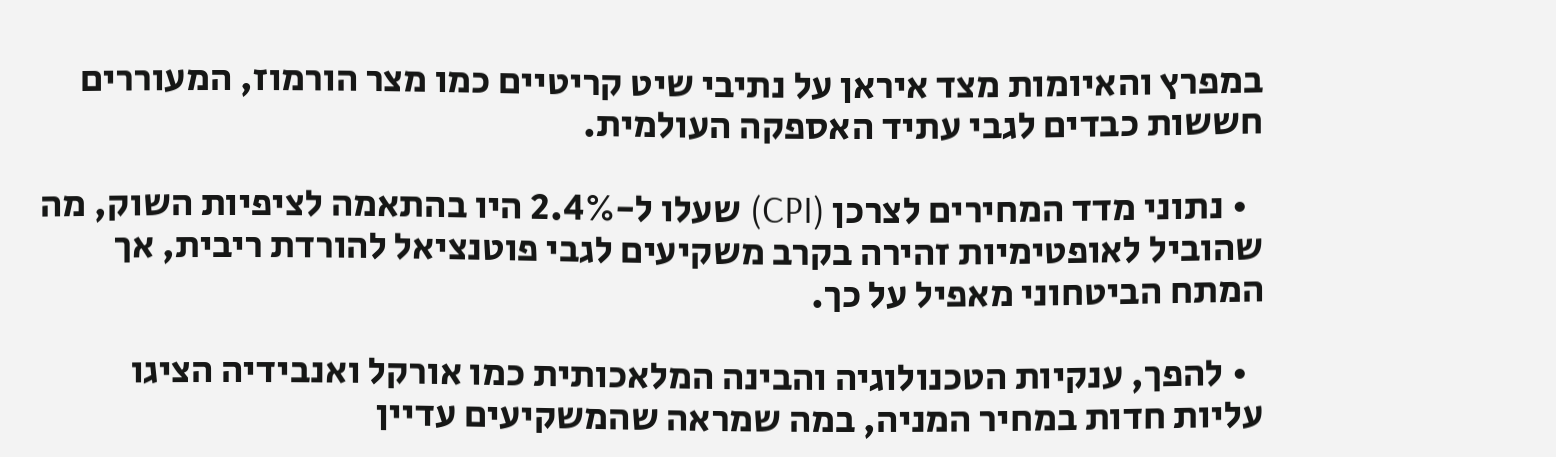במפרץ והאיומות מצד איראן על נתיבי שיט קריטיים כמו מצר הורמוז, המעוררים חששות כבדים לגבי עתיד האספקה העולמית.

  • נתוני מדד המחירים לצרכן (CPI) שעלו ל-2.4% היו בהתאמה לציפיות השוק, מה שהוביל לאופטימיות זהירה בקרב משקיעים לגבי פוטנציאל להורדת ריבית, אך המתח הביטחוני מאפיל על כך.

  • להפך, ענקיות הטכנולוגיה והבינה המלאכותית כמו אורקל ואנבידיה הציגו עליות חדות במחיר המניה, במה שמראה שהמשקיעים עדיין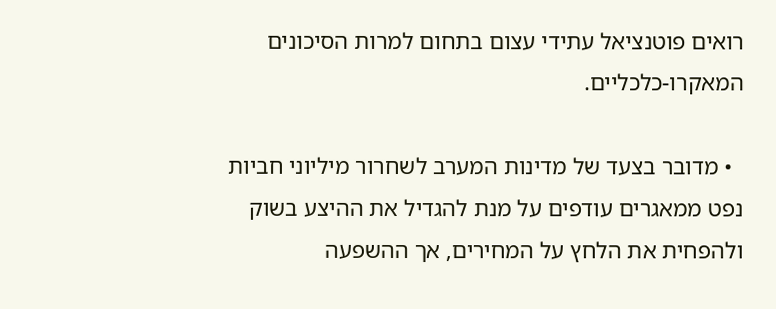רואים פוטנציאל עתידי עצום בתחום למרות הסיכונים המאקרו-כלכליים.

  • מדובר בצעד של מדינות המערב לשחרור מיליוני חביות נפט ממאגרים עודפים על מנת להגדיל את ההיצע בשוק ולהפחית את הלחץ על המחירים, אך ההשפעה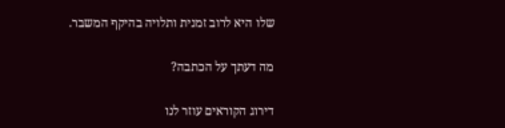שלו היא לרוב זמנית ותלויה בהיקף המשבר.

מה דעתך על הכתבה?

דירוג הקוראים עוזר לנו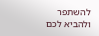להשתפר ולהביא לכם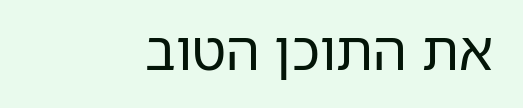את התוכן הטוב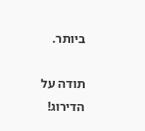ביותר.

תודה על הדירוג!